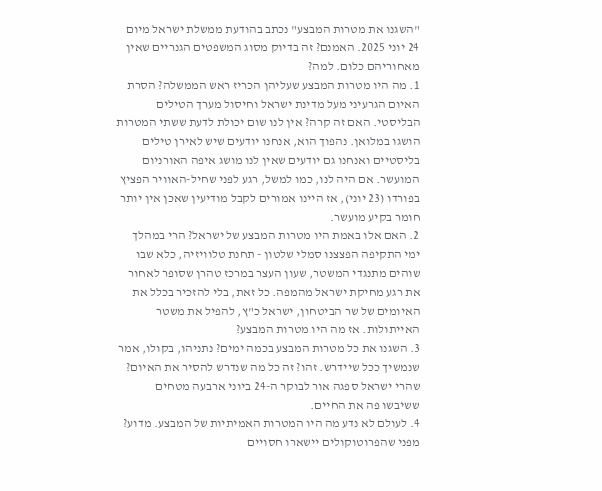"השגנו את מטרות המבצע" נכתב בהודעת ממשלת ישראל מיום 24 יוני 2025. האמנם? זה בדיוק מסוג המשפטים הגנריים שאין מאחוריהם כלום. למה?
1. מה היו מטרות המבצע שעליהן הכריז ראש הממשלה? הסרת האיום הגרעיני מעל מדינת ישראל וחיסול מערך הטילים הבליסטי. האם זה קרה? אין לנו שום יכולת לדעת ששתי המטרות הושגו במלואן. נהפוך הוא, אנחנו יודעים שיש לאירן טילים בליסטיים ואנחנו גם יודעים שאין לנו מושג איפה האורניום המועשר. אם היה לנו, כמו למשל, רגע לפני שחיל-האוויר הפציץ בפורדו (23 יוני), אז היינו אמורים לקבל מודיעין שאכן אין יותר חומר בקיע מועשר.
2. האם אלו באמת היו מטרות המבצע של ישראל? הרי במהלך ימי התקיפה הפצצנו סמלי שלטון - תחנת טלוויזיה, כלא שבו שוהים מתנגדי המשטר, שעון העצר במרכז טהרן שסופר לאחור את רגע מחיקת ישראל מהמפה. כל זאת, בלי להזכיר בכלל את האיומים של שר הביטחון, ישראל כ"ץ, להפיל את משטר האייתולות. אז מה היו מטרות המבצע?
3. השגנו את כל מטרות המבצע בכמה ימים? נתניהו, בקולו, אמר שנמשיך ככל שיידרש. זהו? זה כל מה שנדרש להסיר את האיום? שהרי ישראל ספגה אור לבוקר ה-24 ביוני ארבעה מטחים ששיבשו פה את החיים.
4. לעולם לא נדע מה היו המטרות האמיתיות של המבצע. מדוע? מפני שהפרוטוקולים יישארו חסויים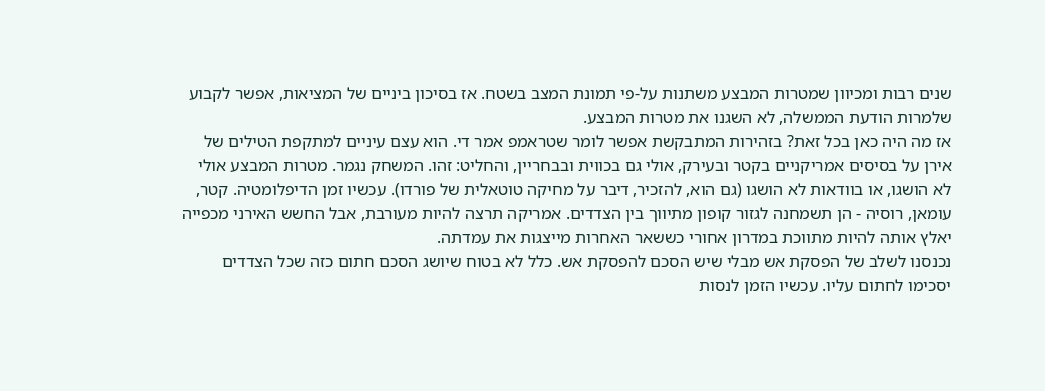שנים רבות ומכיוון שמטרות המבצע משתנות על-פי תמונת המצב בשטח. אז בסיכון ביניים של המציאות, אפשר לקבוע שלמרות הודעת הממשלה, לא השגנו את מטרות המבצע.
אז מה היה כאן בכל זאת? בזהירות המתבקשת אפשר לומר שטראמפ אמר די. הוא עצם עיניים למתקפת הטילים של אירן על בסיסים אמריקניים בקטר ובעירק, אולי גם בכווית ובבחריין, והחליט: זהו. המשחק נגמר. מטרות המבצע אולי לא הושגו, או בוודאות לא הושגו (גם הוא, להזכיר, דיבר על מחיקה טוטאלית של פורדו). עכשיו זמן הדיפלומטיה. קטר, עומאן, רוסיה - הן תשמחנה לגזור קופון מתיווך בין הצדדים. אמריקה תרצה להיות מעורבת, אבל החשש האירני מכפייה יאלץ אותה להיות מתווכת במדרון אחורי כששאר האחרות מייצגות את עמדתה.
נכנסנו לשלב של הפסקת אש מבלי שיש הסכם להפסקת אש. כלל לא בטוח שיושג הסכם חתום כזה שכל הצדדים יסכימו לחתום עליו. עכשיו הזמן לנסות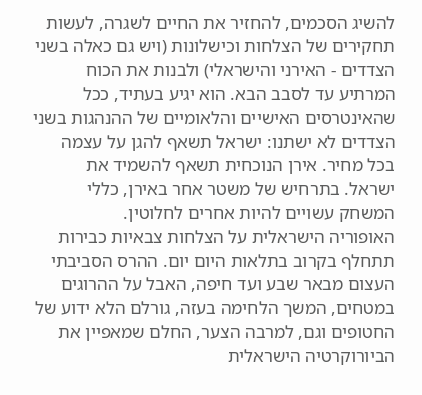להשיג הסכמים, להחזיר את החיים לשגרה, לעשות תחקירים של הצלחות וכישלונות (ויש גם כאלה בשני הצדדים - האירני והישראלי) ולבנות את הכוח המרתיע עד לסבב הבא. הוא יגיע בעתיד, ככל שהאינטרסים האישיים והלאומיים של ההנהגות בשני הצדדים לא ישתנו: ישראל תשאף להגן על עצמה בכל מחיר. אירן הנוכחית תשאף להשמיד את ישראל. בתרחיש של משטר אחר באירן, כללי המשחק עשויים להיות אחרים לחלוטין.
האופוריה הישראלית על הצלחות צבאיות כבירות תתחלף בקרוב בתלאות היום יום. ההרס הסביבתי העצום מבאר שבע ועד חיפה, האבל על ההרוגים במטחים, המשך הלחימה בעזה, גורלם הלא ידוע של החטופים וגם, למרבה הצער, החלם שמאפיין את הביורוקרטיה הישראלית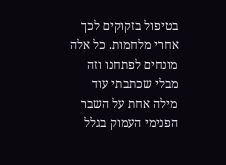בטיפול בזקוקים לכך אחרי מלחמות. כל אלה מונחים לפתחנו וזה מבלי שכתבתי עוד מילה אחת על השבר הפנימי העמוק בגלל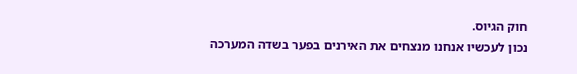חוק הגיוס.
נכון לעכשיו אנחנו מנצחים את האירנים בפער בשדה המערכה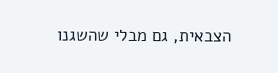הצבאית, גם מבלי שהשגנו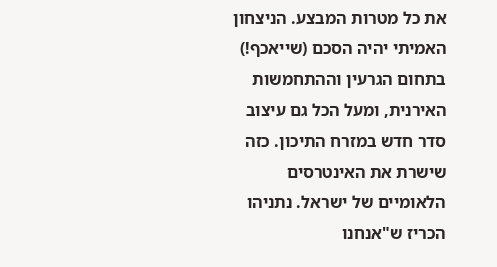את כל מטרות המבצע. הניצחון האמיתי יהיה הסכם (שייאכף!) בתחום הגרעין וההתחמשות האירנית, ומעל הכל גם עיצוב סדר חדש במזרח התיכון. כזה שישרת את האינטרסים הלאומיים של ישראל. נתניהו הכריז ש"אנחנו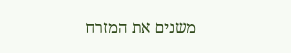משנים את המזרח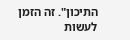התיכון". זה הזמן לעשות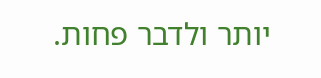יותר ולדבר פחות.